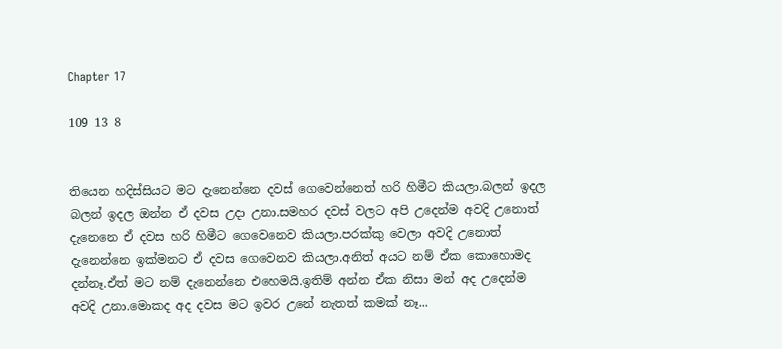Chapter 17

109 13 8


තියෙන හදිස්සියට මට දැනෙන්නෙ දවස් ගෙවෙන්නෙත් හරි හිමීට කියලා.බලන් ඉදල බලන් ඉදල ඔන්න ඒ දවස උදා උනා.සමහර දවස් වලට අපි උදෙන්ම අවදි උනොත් දැනෙනෙ ඒ දවස හරි හිමීට ගෙවෙනෙව කියලා.පරක්කු වෙලා අවදි උනොත් දැනෙන්නෙ ඉක්මනට ඒ දවස ගෙවෙනව කියලා.අනිත් අයට නම් ඒක කොහොමද දන්නෑ.ඒත් මට නම් දැනෙන්නෙ එහෙමයි.ඉතිම් අන්න ඒක නිසා මන් අද උදෙන්ම අවදි උනා.මොකද අද දවස මට ඉවර උනේ නැතත් කමක් නෑ...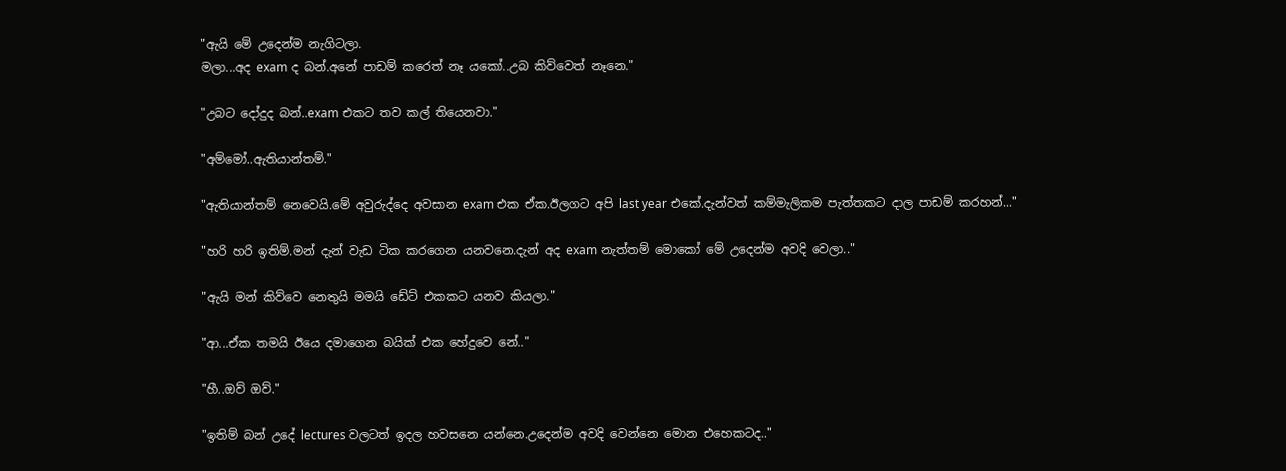"ඇයි මේ උදෙන්ම නැගිටලා.
මලා...අද exam ද බන්.අනේ පාඩම් කරෙත් නෑ යකෝ..උබ කිව්වෙත් නෑනෙ."

"උබට දෝදුද බන්..exam එකට තව කල් තියෙනවා."

"අම්මෝ..ඇතියාන්තම්."

"ඇතියාන්තම් නෙවෙයි.මේ අවුරුද්දෙ අවසාන exam එක ඒක.ඊලගට අපි last year එකේ.දැන්වත් කම්මැලිකම පැත්තකට දාල පාඩම් කරහන්..."

"හරි හරි ඉතිම්.මන් දැන් වැඩ ටික කරගෙන යනවනෙ.දැන් අද exam නැත්තම් මොකෝ මේ උදෙන්ම අවදි වෙලා.."

"ඇයි මන් කිව්වෙ නෙතුයි මමයි ඩේට් එකකට යනව කියලා."

"ආ...ඒක තමයි ඊයෙ දමාගෙන බයික් එක හේදුවෙ නේ.."

"හී..ඔව් ඔව්."

"ඉතිම් බන් උදේ lectures වලටත් ඉදල හවසනෙ යන්නෙ.උදෙන්ම අවදි වෙන්නෙ මොන එහෙකටද.."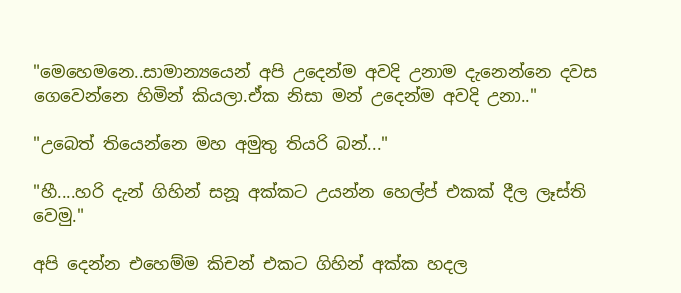"මෙහෙමනෙ..සාමාන්‍යයෙන් අපි උදෙන්ම අවදි උනාම දැනෙන්නෙ දවස ගෙවෙන්නෙ හිමින් කියලා.ඒක නිසා මන් උදෙන්ම අවදි උනා.."

"උබෙත් තියෙන්නෙ මහ අමුතු තියරි බන්..."

"හී....හරි දැන් ගිහින් සනූ අක්කට උයන්න හෙල්ප් එකක් දීල ලෑස්ති වෙමු."

අපි දෙන්න එහෙම්ම කිචන් එකට ගිහින් අක්ක හදල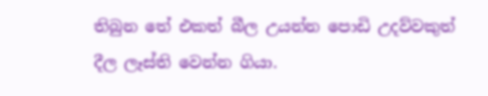තිබුන තේ එකත් බීල උයන්න පොඩි උදව්වකුත් දීල ලෑස්ති වෙන්න ගියා.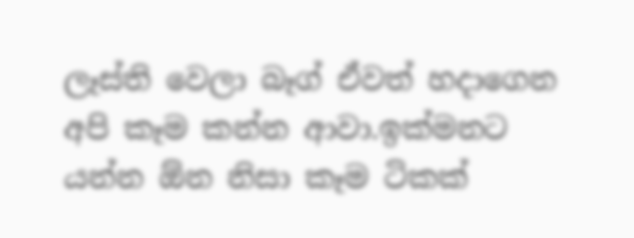ලෑස්ති වෙලා බෑග් ඒවත් හදාගෙන අපි කෑම කන්න ආවා.ඉක්මනට යන්න ඕන නිසා කෑම ටිකක්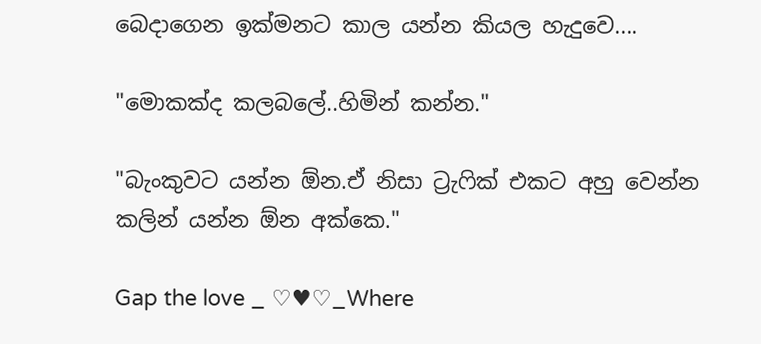බෙදාගෙන ඉක්මනට කාල යන්න කියල හැදුවෙ....

"මොකක්ද කලබලේ..හිමින් කන්න."

"බැංකුවට යන්න ඕන.ඒ නිසා ට්‍රැෆික් එකට අහු වෙන්න කලින් යන්න ඕන අක්කෙ."

Gap the love _ ♡♥♡_Where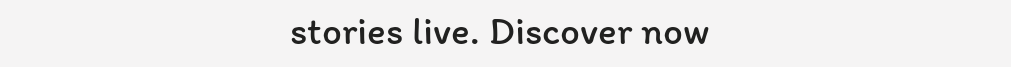stories live. Discover now